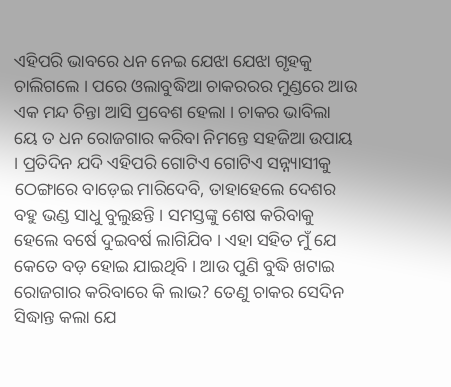ଏହିପରି ଭାବରେ ଧନ ନେଇ ଯେଝା ଯେଝା ଗୃହକୁ ଚାଲିଗଲେ । ପରେ ଓଲାବୁଦ୍ଧିଆ ଚାକରରର ମୁଣ୍ଡରେ ଆଉ ଏକ ମନ୍ଦ ଚିନ୍ତା ଆସି ପ୍ରବେଶ ହେଲା । ଚାକର ଭାବିଲା ୟେ ତ ଧନ ରୋଜଗାର କରିବା ନିମନ୍ତେ ସହଜିଆ ଉପାୟ । ପ୍ରତିଦିନ ଯଦି ଏହିପରି ଗୋଟିଏ ଗୋଟିଏ ସନ୍ନ୍ୟାସୀକୁ ଠେଙ୍ଗାରେ ବାଡ଼େଇ ମାରିଦେବି, ତାହାହେଲେ ଦେଶର ବହୁ ଭଣ୍ଡ ସାଧୁ ବୁଲୁଛନ୍ତି । ସମସ୍ତଙ୍କୁ ଶେଷ କରିବାକୁ ହେଲେ ବର୍ଷେ ଦୁଇବର୍ଷ ଲାଗିଯିବ । ଏହା ସହିତ ମୁଁ ଯେ କେତେ ବଡ଼ ହୋଇ ଯାଇଥିବି । ଆଉ ପୁଣି ବୁଦ୍ଧି ଖଟାଇ ରୋଜଗାର କରିବାରେ କି ଲାଭ? ତେଣୁ ଚାକର ସେଦିନ ସିଦ୍ଧାନ୍ତ କଲା ଯେ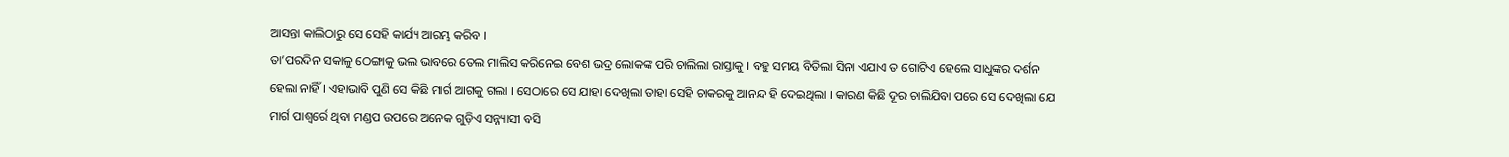ଆସନ୍ତା କାଲିଠାରୁ ସେ ସେହି କାର୍ଯ୍ୟ ଆରମ୍ଭ କରିବ ।
ତା’ପରଦିନ ସକାଳୁ ଠେଙ୍ଗାକୁ ଭଲ ଭାବରେ ତେଲ ମାଲିସ କରିନେଇ ବେଶ ଭଦ୍ର ଲୋକଙ୍କ ପରି ଚାଲିଲା ରାସ୍ତାକୁ । ବହୁ ସମୟ ବିତିଲା ସିନା ଏଯାଏ ତ ଗୋଟିଏ ହେଲେ ସାଧୁଙ୍କର ଦର୍ଶନ ହେଲା ନାହିଁ । ଏହାଭାବି ପୁଣି ସେ କିଛି ମାର୍ଗ ଆଗକୁ ଗଲା । ସେଠାରେ ସେ ଯାହା ଦେଖିଲା ତାହା ସେହି ଚାକରକୁ ଆନନ୍ଦ ହି ଦେଇଥିଲା । କାରଣ କିଛି ଦୂର ଚାଲିଯିବା ପରେ ସେ ଦେଖିଲା ଯେ ମାର୍ଗ ପାଶ୍ୱର୍ରେ ଥିବା ମଣ୍ଡପ ଉପରେ ଅନେକ ଗୁଡ଼ିଏ ସନ୍ନ୍ୟାସୀ ବସି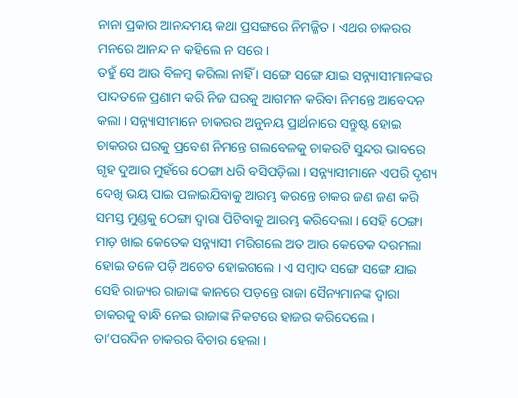ନାନା ପ୍ରକାର ଆନନ୍ଦମୟ କଥା ପ୍ରସଙ୍ଗରେ ନିମଜ୍ଜିତ । ଏଥର ଚାକରର ମନରେ ଆନନ୍ଦ ନ କହିଲେ ନ ସରେ ।
ତହୁଁ ସେ ଆଉ ବିଳମ୍ବ କରିଲା ନାହିଁ । ସଙ୍ଗେ ସଙ୍ଗେ ଯାଇ ସନ୍ନ୍ୟାସୀମାନଙ୍କର ପାଦତଳେ ପ୍ରଣାମ କରି ନିଜ ଘରକୁ ଆଗମନ କରିବା ନିମନ୍ତେ ଆବେଦନ କଲା । ସନ୍ନ୍ୟାସୀମାନେ ଚାକରର ଅନୁନୟ ପ୍ରାର୍ଥନାରେ ସନ୍ତୁଷ୍ଟ ହୋଇ ଚାକରର ଘରକୁ ପ୍ରବେଶ ନିମନ୍ତେ ଗଲବେଳକୁ ଚାକରଟି ସୁନ୍ଦର ଭାବରେ ଗୃହ ଦୁଆର ମୁହଁରେ ଠେଙ୍ଗା ଧରି ବସିପଡ଼ିଲା । ସନ୍ନ୍ୟାସୀମାନେ ଏପରି ଦୃଶ୍ୟ ଦେଖି ଭୟ ପାଇ ପଳାଇଯିବାକୁ ଆରମ୍ଭ କରନ୍ତେ ଚାକର ଜଣ ଜଣ କରି ସମସ୍ତ ମୁଣ୍ଡକୁ ଠେଙ୍ଗା ଦ୍ୱାରା ପିଟିବାକୁ ଆରମ୍ଭ କରିଦେଲା । ସେହି ଠେଙ୍ଗା ମାଡ଼ ଖାଇ କେତେକ ସନ୍ନ୍ୟାସୀ ମରିଗଲେ ଅତ ଆଉ କେତେକ ଦରମଲା ହୋଇ ତଳେ ପଡ଼ି ଅଚେତ ହୋଇଗଲେ । ଏ ସମ୍ବାଦ ସଙ୍ଗେ ସଙ୍ଗେ ଯାଇ ସେହି ରାଜ୍ୟର ରାଜାଙ୍କ କାନରେ ପଡ଼ନ୍ତେ ରାଜା ସୈନ୍ୟମାନଙ୍କ ଦ୍ୱାରା ଚାକରକୁ ବାନ୍ଧି ନେଇ ରାଜାଙ୍କ ନିକଟରେ ହାଜର କରିଦେଲେ ।
ତା’ପରଦିନ ଚାକରର ବିଚାର ହେଲା ।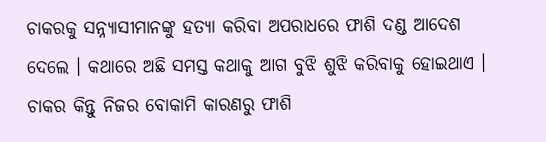ଚାକରକୁ ସନ୍ନ୍ୟାସୀମାନଙ୍କୁ ହତ୍ୟା କରିବା ଅପରାଧରେ ଫାଶି ଦଣ୍ଡ ଆଦେଶ ଦେଲେ । କଥାରେ ଅଛି ସମସ୍ତ କଥାକୁ ଆଗ ବୁଝି ଶୁଝି କରିବାକୁ ହୋଇଥାଏ । ଚାକର କିନ୍ତୁ ନିଜର ବୋକାମି କାରଣରୁ ଫାଶି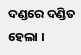ଦଣ୍ଡରେ ଦଣ୍ଡିତ ହେଲା ।